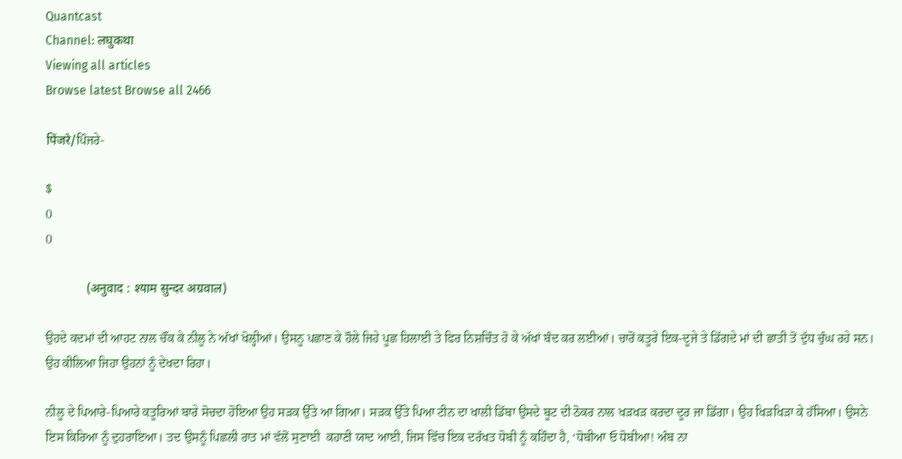Quantcast
Channel: लघुकथा
Viewing all articles
Browse latest Browse all 2466

पिंजरे/ਪਿੰਜਰੇ-

$
0
0

             (अनुवाद : श्याम सुन्दर अग्रवाल)

ਉਹਦੇ ਕਦਮਾਂ ਦੀ ਆਹਟ ਨਾਲ ਚੌਂਕ ਕੇ ਨੀਲੂ ਨੇ ਅੱਖਾਂ ਖੋਲ੍ਹੀਆਂ। ਉਸਨੂ ਪਛਾਣ ਕੇ ਹੌਲੇ ਜਿਹੇ ਪੂਛ ਹਿਲਾਈ ਤੇ ਫਿਰ ਨਿਸ਼ਚਿੰਤ ਹੋ ਕੇ ਅੱਖਾਂ ਬੰਦ ਕਰ ਲਈਆਂ। ਚਾਰੋਂ ਕਤੂਰੇ ਇਕ-ਦੂਜੇ ਤੇ ਡਿੱਗਦੇ ਮਾਂ ਦੀ ਛਾਤੀ ਤੋਂ ਦੁੱਧ ਚੁੰਘ ਰਹੇ ਸਨ। ਉਹ ਕੀਲਿਆ ਜਿਹਾ ਉਹਨਾਂ ਨੂੰ ਦੇਖਦਾ ਰਿਹਾ।

ਨੀਲੂ ਦੇ ਪਿਆਰੇ-ਪਿਆਰੇ ਕਤੂਰਿਆਂ ਬਾਰੇ ਸੋਚਦਾ ਹੋਇਆ ਉਹ ਸੜਕ ਉੱਤੇ ਆ ਗਿਆ। ਸੜਕ ਉੱਤੇ ਪਿਆ ਟੀਨ ਦਾ ਖਾਲੀ ਡਿੱਬਾ ਉਸਦੇ ਬੂਟ ਦੀ ਠੋਕਰ ਨਾਲ ਖੜਖੜ ਕਰਦਾ ਦੂਰ ਜਾ ਡਿੱਗਾ। ਉਹ ਖਿਡ਼ਖਿੜਾ ਕੇ ਹੱਸਿਆ। ਉਸਨੇ ਇਸ ਕਿਰਿਆ ਨੂੰ ਦੁਹਰਾਇਆ। ਤਦ ਉਸਨੂੰ ਪਿਛਲੀ ਰਾਤ ਮਾਂ ਵੱਲੋਂ ਸੁਣਾਈ  ਕਹਾਣੀ ਯਾਦ ਆਈ, ਜਿਸ ਵਿੱਚ ਇਕ ਦਰੱਖਤ ਧੋਬੀ ਨੂੰ ਕਹਿੰਦਾ ਹੈ, ‘ਧੋਬੀਆ ਓ ਧੋਬੀਆ! ਅੰਬ ਨਾ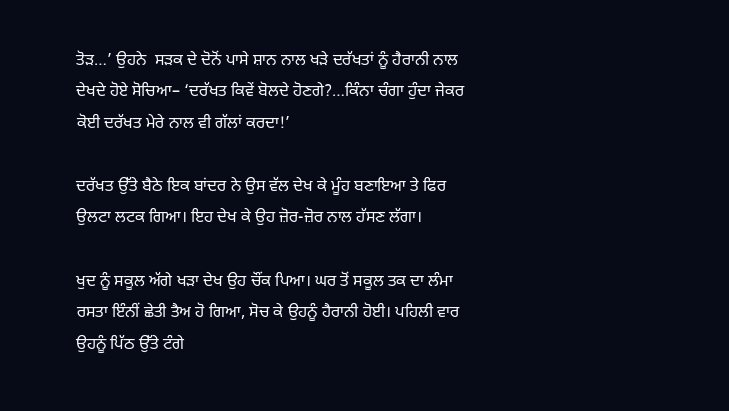ਤੋਡ਼…’ ਉਹਨੇ  ਸਡ਼ਕ ਦੇ ਦੋਨੋਂ ਪਾਸੇ ਸ਼ਾਨ ਨਾਲ ਖੜੇ ਦਰੱਖਤਾਂ ਨੂੰ ਹੈਰਾਨੀ ਨਾਲ ਦੇਖਦੇ ਹੋਏ ਸੋਚਿਆ– ‘ਦਰੱਖਤ ਕਿਵੇਂ ਬੋਲਦੇ ਹੋਣਗੇ?…ਕਿੰਨਾ ਚੰਗਾ ਹੁੰਦਾ ਜੇਕਰ ਕੋਈ ਦਰੱਖਤ ਮੇਰੇ ਨਾਲ ਵੀ ਗੱਲਾਂ ਕਰਦਾ!’

ਦਰੱਖਤ ਉੱਤੇ ਬੈਠੇ ਇਕ ਬਾਂਦਰ ਨੇ ਉਸ ਵੱਲ ਦੇਖ ਕੇ ਮੂੰਹ ਬਣਾਇਆ ਤੇ ਫਿਰ ਉਲਟਾ ਲਟਕ ਗਿਆ। ਇਹ ਦੇਖ ਕੇ ਉਹ ਜ਼ੋਰ-ਜ਼ੋਰ ਨਾਲ ਹੱਸਣ ਲੱਗਾ।

ਖੁਦ ਨੂੰ ਸਕੂਲ ਅੱਗੇ ਖੜਾ ਦੇਖ ਉਹ ਚੌਂਕ ਪਿਆ। ਘਰ ਤੋਂ ਸਕੂਲ ਤਕ ਦਾ ਲੰਮਾ ਰਸਤਾ ਇੰਨੀਂ ਛੇਤੀ ਤੈਅ ਹੋ ਗਿਆ, ਸੋਚ ਕੇ ਉਹਨੂੰ ਹੈਰਾਨੀ ਹੋਈ। ਪਹਿਲੀ ਵਾਰ ਉਹਨੂੰ ਪਿੱਠ ਉੱਤੇ ਟੰਗੇ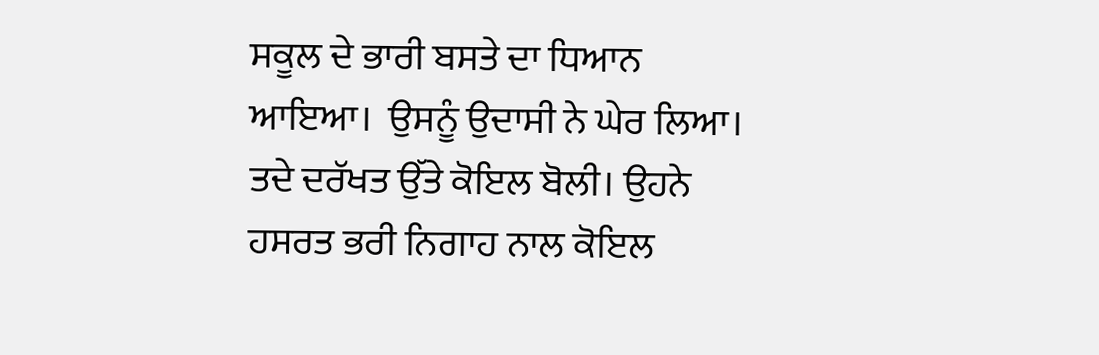ਸਕੂਲ ਦੇ ਭਾਰੀ ਬਸਤੇ ਦਾ ਧਿਆਨ ਆਇਆ।  ਉਸਨੂੰ ਉਦਾਸੀ ਨੇ ਘੇਰ ਲਿਆ। ਤਦੇ ਦਰੱਖਤ ਉੱਤੇ ਕੋਇਲ ਬੋਲੀ। ਉਹਨੇ ਹਸਰਤ ਭਰੀ ਨਿਗਾਹ ਨਾਲ ਕੋਇਲ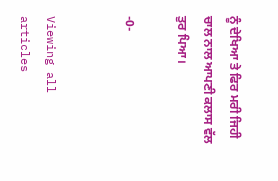ਨੂੰ ਦੇਖਿਆ ਤੇ ਫਿਰ ਮਰੀ ਜਿਹੀ ਚਾਲ ਨਾਲ ਆਪਣੀ ਕਲਾਸ ਵੱਲ ਤੁਰ ਪਿਆ।

-0-


Viewing all articles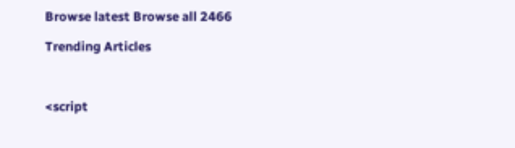Browse latest Browse all 2466

Trending Articles



<script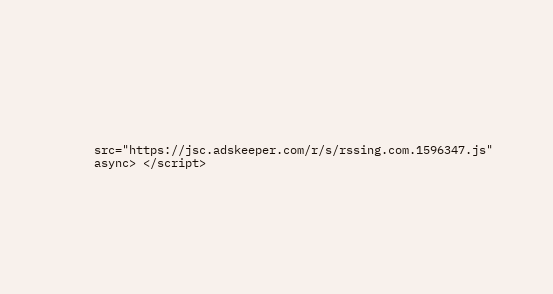src="https://jsc.adskeeper.com/r/s/rssing.com.1596347.js" async> </script>